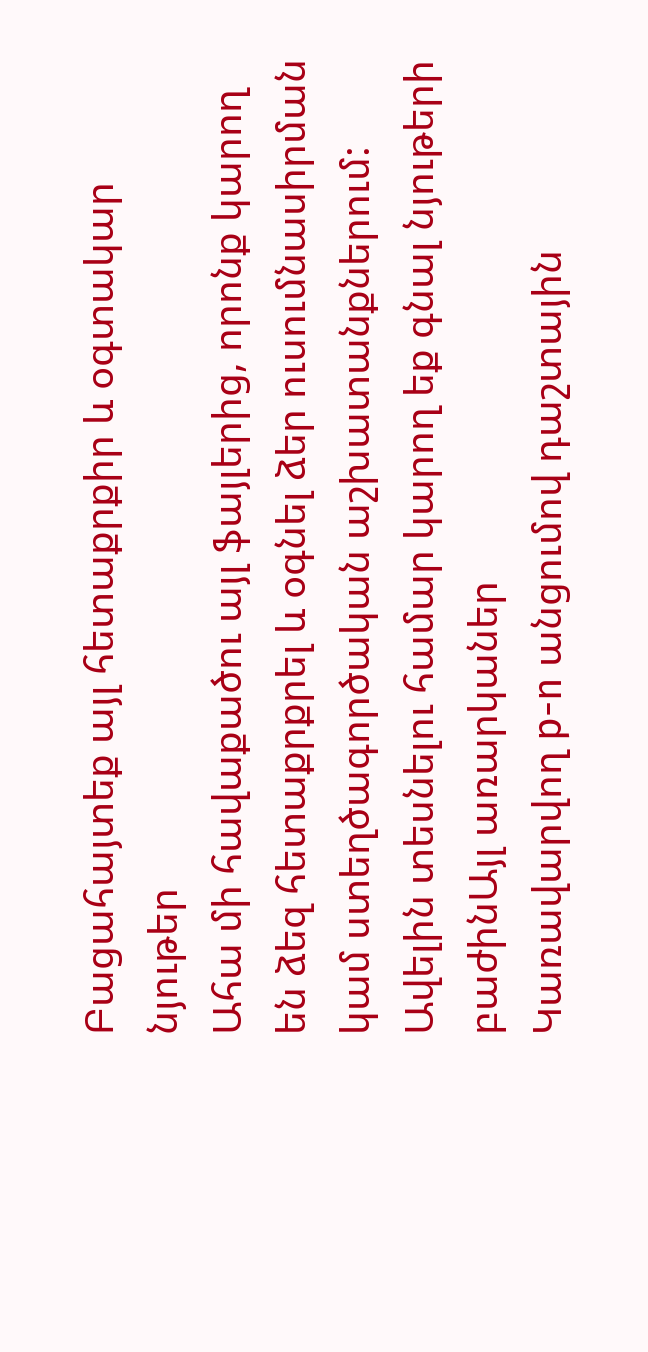Բացահայտեք այլ հետաքրքիր և օգտակար նյութեր
Ահա մի հավաքածու այլ ֆայլերից, որոնք կարող են ձեզ հետաքրքրել և օգնել ձեր ուսումնասիրման կամ ստեղծագործական աշխատանքներում: Ավելին տեսնելու համար կարող եք գնալ նյութերի բաժինԱյլ առարկաներ
Կառավարվող p-n անցումով դաշտային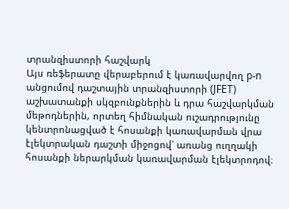տրանզիստորի հաշվարկ
Այս ռեֆերատը վերաբերում է կառավարվող p-n անցումով դաշտային տրանզիստորի (JFET) աշխատանքի սկզբունքներին և դրա հաշվարկման մեթոդներին, որտեղ հիմնական ուշադրությունը կենտրոնացված է հոսանքի կառավարման վրա էլեկտրական դաշտի միջոցով՝ առանց ուղղակի հոսանքի ներարկման կառավարման էլեկտրոդով։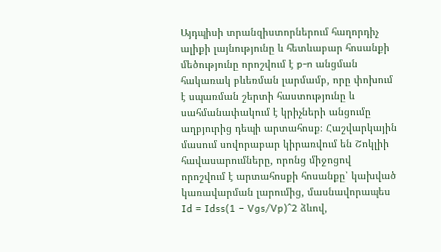Այդպիսի տրանզիստորներում հաղորդիչ ալիքի լայնությունը և հետևաբար հոսանքի մեծությունը որոշվում է p-n անցման հակառակ բևեռման լարմամբ, որը փոխում է սպառման շերտի հաստությունը և սահմանափակում է կրիչների անցումը աղբյուրից դեպի արտահոսք։ Հաշվարկային մասում սովորաբար կիրառվում են Շոկլիի հավասարումները, որոնց միջոցով որոշվում է արտահոսքի հոսանքը՝ կախված կառավարման լարումից, մասնավորապես Id = Idss(1 − Vgs/Vp)^2 ձևով,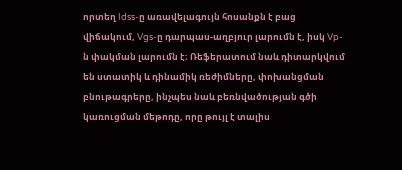որտեղ Idss-ը առավելագույն հոսանքն է բաց վիճակում, Vgs-ը դարպաս-աղբյուր լարումն է, իսկ Vp-ն փակման լարումն է։ Ռեֆերատում նաև դիտարկվում են ստատիկ և դինամիկ ռեժիմները, փոխանցման բնութագրերը, ինչպես նաև բեռնվածության գծի կառուցման մեթոդը, որը թույլ է տալիս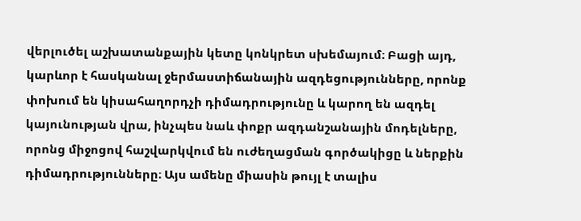վերլուծել աշխատանքային կետը կոնկրետ սխեմայում։ Բացի այդ, կարևոր է հասկանալ ջերմաստիճանային ազդեցությունները, որոնք փոխում են կիսահաղորդչի դիմադրությունը և կարող են ազդել կայունության վրա, ինչպես նաև փոքր ազդանշանային մոդելները, որոնց միջոցով հաշվարկվում են ուժեղացման գործակիցը և ներքին դիմադրությունները։ Այս ամենը միասին թույլ է տալիս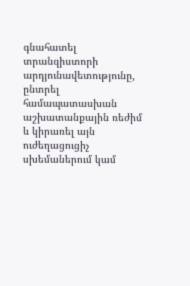գնահատել տրանզիստորի արդյունավետությունը, ընտրել համապատասխան աշխատանքային ռեժիմ և կիրառել այն ուժեղացուցիչ սխեմաներում կամ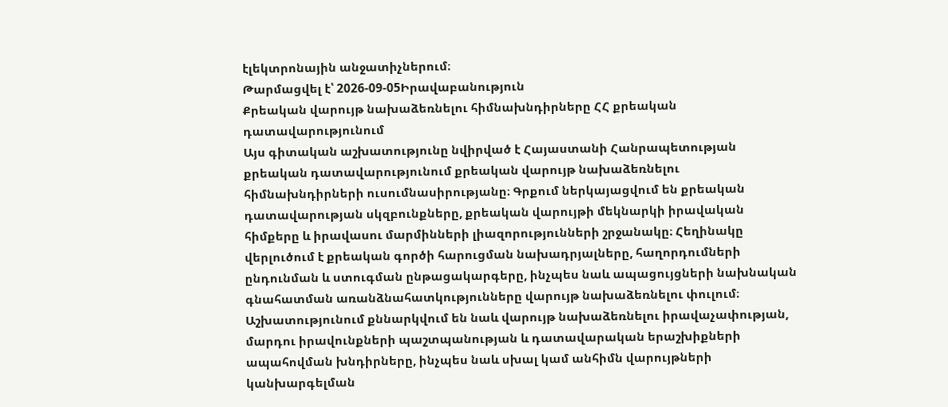էլեկտրոնային անջատիչներում։
Թարմացվել է՝ 2026-09-05Իրավաբանություն
Քրեական վարույթ նախաձեռնելու հիմնախնդիրները ՀՀ քրեական դատավարությունում
Այս գիտական աշխատությունը նվիրված է Հայաստանի Հանրապետության քրեական դատավարությունում քրեական վարույթ նախաձեռնելու հիմնախնդիրների ուսումնասիրությանը։ Գրքում ներկայացվում են քրեական դատավարության սկզբունքները, քրեական վարույթի մեկնարկի իրավական հիմքերը և իրավասու մարմինների լիազորությունների շրջանակը։ Հեղինակը վերլուծում է քրեական գործի հարուցման նախադրյալները, հաղորդումների ընդունման և ստուգման ընթացակարգերը, ինչպես նաև ապացույցների նախնական գնահատման առանձնահատկությունները վարույթ նախաձեռնելու փուլում։ Աշխատությունում քննարկվում են նաև վարույթ նախաձեռնելու իրավաչափության, մարդու իրավունքների պաշտպանության և դատավարական երաշխիքների ապահովման խնդիրները, ինչպես նաև սխալ կամ անհիմն վարույթների կանխարգելման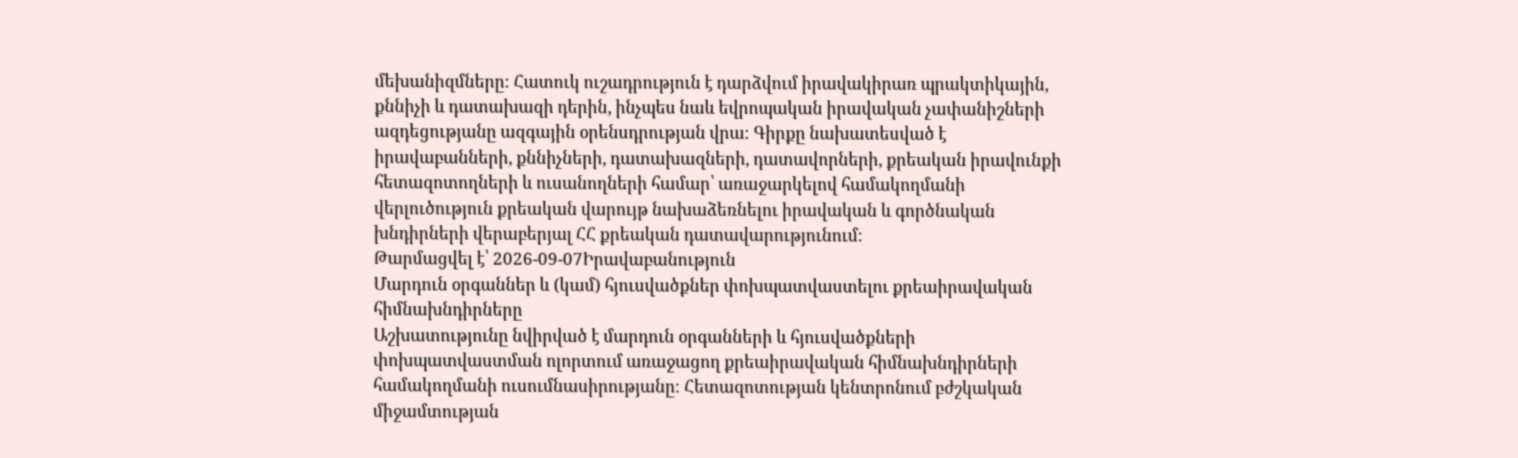մեխանիզմները։ Հատուկ ուշադրություն է դարձվում իրավակիրառ պրակտիկային, քննիչի և դատախազի դերին, ինչպես նաև եվրոպական իրավական չափանիշների ազդեցությանը ազգային օրենսդրության վրա։ Գիրքը նախատեսված է իրավաբանների, քննիչների, դատախազների, դատավորների, քրեական իրավունքի հետազոտողների և ուսանողների համար՝ առաջարկելով համակողմանի վերլուծություն քրեական վարույթ նախաձեռնելու իրավական և գործնական խնդիրների վերաբերյալ ՀՀ քրեական դատավարությունում։
Թարմացվել է՝ 2026-09-07Իրավաբանություն
Մարդուն օրգաններ և (կամ) հյուսվածքներ փոխպատվաստելու քրեաիրավական հիմնախնդիրները
Աշխատությունը նվիրված է մարդուն օրգանների և հյուսվածքների փոխպատվաստման ոլորտում առաջացող քրեաիրավական հիմնախնդիրների համակողմանի ուսումնասիրությանը։ Հետազոտության կենտրոնում բժշկական միջամտության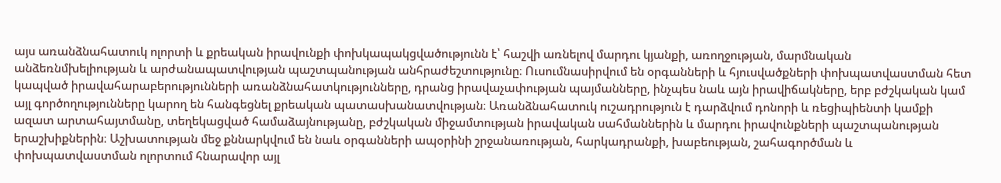այս առանձնահատուկ ոլորտի և քրեական իրավունքի փոխկապակցվածությունն է՝ հաշվի առնելով մարդու կյանքի, առողջության, մարմնական անձեռնմխելիության և արժանապատվության պաշտպանության անհրաժեշտությունը։ Ուսումնասիրվում են օրգանների և հյուսվածքների փոխպատվաստման հետ կապված իրավահարաբերությունների առանձնահատկությունները, դրանց իրավաչափության պայմանները, ինչպես նաև այն իրավիճակները, երբ բժշկական կամ այլ գործողությունները կարող են հանգեցնել քրեական պատասխանատվության։ Առանձնահատուկ ուշադրություն է դարձվում դոնորի և ռեցիպիենտի կամքի ազատ արտահայտմանը, տեղեկացված համաձայնությանը, բժշկական միջամտության իրավական սահմաններին և մարդու իրավունքների պաշտպանության երաշխիքներին։ Աշխատության մեջ քննարկվում են նաև օրգանների ապօրինի շրջանառության, հարկադրանքի, խաբեության, շահագործման և փոխպատվաստման ոլորտում հնարավոր այլ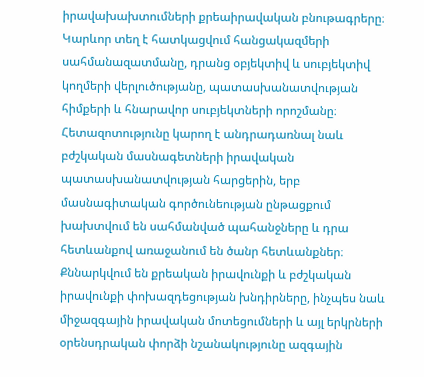իրավախախտումների քրեաիրավական բնութագրերը։ Կարևոր տեղ է հատկացվում հանցակազմերի սահմանազատմանը, դրանց օբյեկտիվ և սուբյեկտիվ կողմերի վերլուծությանը, պատասխանատվության հիմքերի և հնարավոր սուբյեկտների որոշմանը։ Հետազոտությունը կարող է անդրադառնալ նաև բժշկական մասնագետների իրավական պատասխանատվության հարցերին, երբ մասնագիտական գործունեության ընթացքում խախտվում են սահմանված պահանջները և դրա հետևանքով առաջանում են ծանր հետևանքներ։ Քննարկվում են քրեական իրավունքի և բժշկական իրավունքի փոխազդեցության խնդիրները, ինչպես նաև միջազգային իրավական մոտեցումների և այլ երկրների օրենսդրական փորձի նշանակությունը ազգային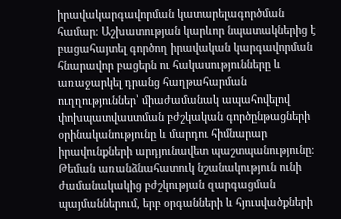իրավակարգավորման կատարելագործման համար։ Աշխատության կարևոր նպատակներից է բացահայտել գործող իրավական կարգավորման հնարավոր բացերն ու հակասությունները և առաջարկել դրանց հաղթահարման ուղղություններ՝ միաժամանակ ապահովելով փոխպատվաստման բժշկական գործընթացների օրինականությունը և մարդու հիմնարար իրավունքների արդյունավետ պաշտպանությունը։ Թեման առանձնահատուկ նշանակություն ունի ժամանակակից բժշկության զարգացման պայմաններում, երբ օրգանների և հյուսվածքների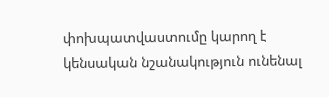փոխպատվաստումը կարող է կենսական նշանակություն ունենալ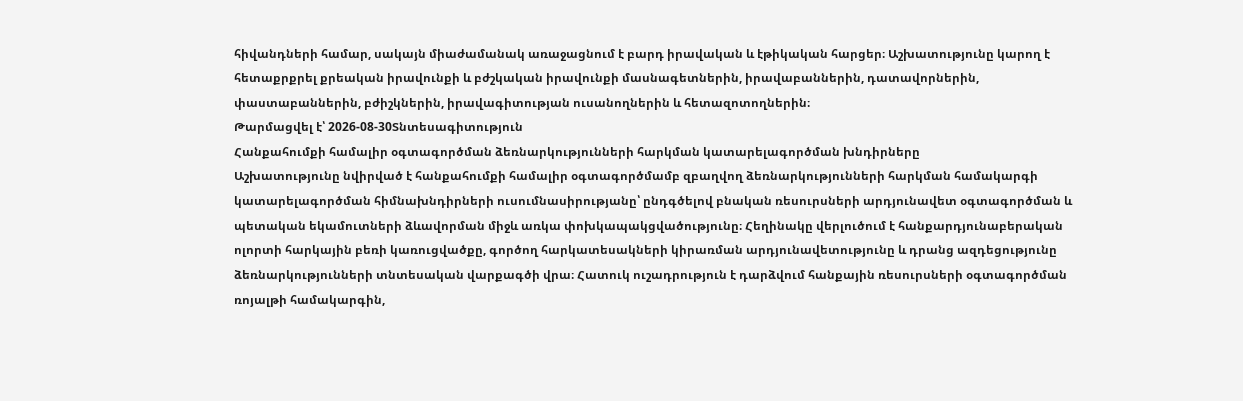հիվանդների համար, սակայն միաժամանակ առաջացնում է բարդ իրավական և էթիկական հարցեր։ Աշխատությունը կարող է հետաքրքրել քրեական իրավունքի և բժշկական իրավունքի մասնագետներին, իրավաբաններին, դատավորներին, փաստաբաններին, բժիշկներին, իրավագիտության ուսանողներին և հետազոտողներին։
Թարմացվել է՝ 2026-08-30Տնտեսագիտություն
Հանքահումքի համալիր օգտագործման ձեռնարկությունների հարկման կատարելագործման խնդիրները
Աշխատությունը նվիրված է հանքահումքի համալիր օգտագործմամբ զբաղվող ձեռնարկությունների հարկման համակարգի կատարելագործման հիմնախնդիրների ուսումնասիրությանը՝ ընդգծելով բնական ռեսուրսների արդյունավետ օգտագործման և պետական եկամուտների ձևավորման միջև առկա փոխկապակցվածությունը։ Հեղինակը վերլուծում է հանքարդյունաբերական ոլորտի հարկային բեռի կառուցվածքը, գործող հարկատեսակների կիրառման արդյունավետությունը և դրանց ազդեցությունը ձեռնարկությունների տնտեսական վարքագծի վրա։ Հատուկ ուշադրություն է դարձվում հանքային ռեսուրսների օգտագործման ռոյալթի համակարգին,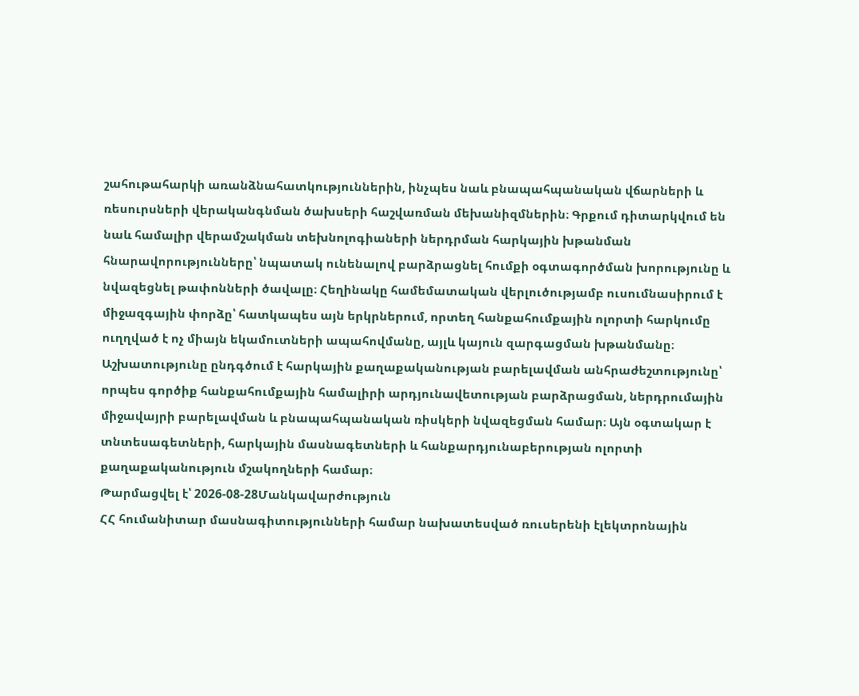շահութահարկի առանձնահատկություններին, ինչպես նաև բնապահպանական վճարների և ռեսուրսների վերականգնման ծախսերի հաշվառման մեխանիզմներին։ Գրքում դիտարկվում են նաև համալիր վերամշակման տեխնոլոգիաների ներդրման հարկային խթանման հնարավորությունները՝ նպատակ ունենալով բարձրացնել հումքի օգտագործման խորությունը և նվազեցնել թափոնների ծավալը։ Հեղինակը համեմատական վերլուծությամբ ուսումնասիրում է միջազգային փորձը՝ հատկապես այն երկրներում, որտեղ հանքահումքային ոլորտի հարկումը ուղղված է ոչ միայն եկամուտների ապահովմանը, այլև կայուն զարգացման խթանմանը։ Աշխատությունը ընդգծում է հարկային քաղաքականության բարելավման անհրաժեշտությունը՝ որպես գործիք հանքահումքային համալիրի արդյունավետության բարձրացման, ներդրումային միջավայրի բարելավման և բնապահպանական ռիսկերի նվազեցման համար։ Այն օգտակար է տնտեսագետների, հարկային մասնագետների և հանքարդյունաբերության ոլորտի քաղաքականություն մշակողների համար։
Թարմացվել է՝ 2026-08-28Մանկավարժություն
ՀՀ հումանիտար մասնագիտությունների համար նախատեսված ռուսերենի էլեկտրոնային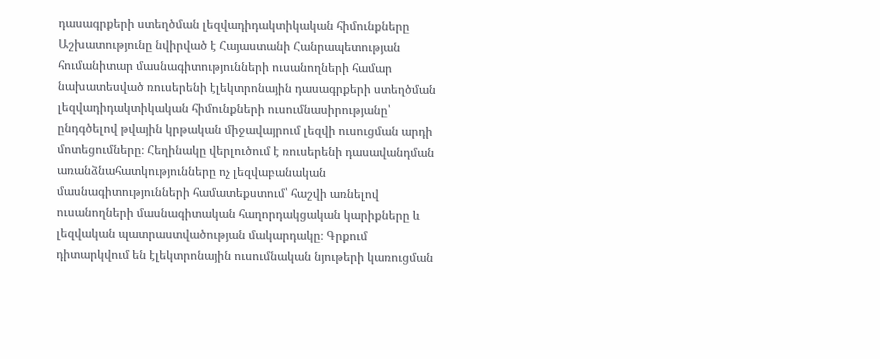դասագրքերի ստեղծման լեզվադիդակտիկական հիմունքները
Աշխատությունը նվիրված է Հայաստանի Հանրապետության հումանիտար մասնագիտությունների ուսանողների համար նախատեսված ռուսերենի էլեկտրոնային դասագրքերի ստեղծման լեզվադիդակտիկական հիմունքների ուսումնասիրությանը՝ ընդգծելով թվային կրթական միջավայրում լեզվի ուսուցման արդի մոտեցումները։ Հեղինակը վերլուծում է ռուսերենի դասավանդման առանձնահատկությունները ոչ լեզվաբանական մասնագիտությունների համատեքստում՝ հաշվի առնելով ուսանողների մասնագիտական հաղորդակցական կարիքները և լեզվական պատրաստվածության մակարդակը։ Գրքում դիտարկվում են էլեկտրոնային ուսումնական նյութերի կառուցման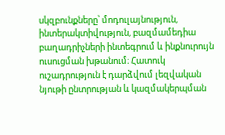սկզբունքները՝ մոդուլայնություն, ինտերակտիվություն, բազմամեդիա բաղադրիչների ինտեգրում և ինքնուրույն ուսուցման խթանում։ Հատուկ ուշադրություն է դարձվում լեզվական նյութի ընտրության և կազմակերպման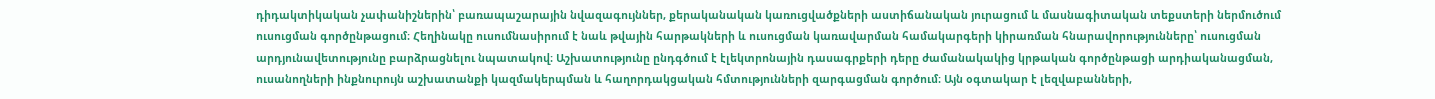դիդակտիկական չափանիշներին՝ բառապաշարային նվազագույններ, քերականական կառուցվածքների աստիճանական յուրացում և մասնագիտական տեքստերի ներմուծում ուսուցման գործընթացում։ Հեղինակը ուսումնասիրում է նաև թվային հարթակների և ուսուցման կառավարման համակարգերի կիրառման հնարավորությունները՝ ուսուցման արդյունավետությունը բարձրացնելու նպատակով։ Աշխատությունը ընդգծում է էլեկտրոնային դասագրքերի դերը ժամանակակից կրթական գործընթացի արդիականացման, ուսանողների ինքնուրույն աշխատանքի կազմակերպման և հաղորդակցական հմտությունների զարգացման գործում։ Այն օգտակար է լեզվաբանների,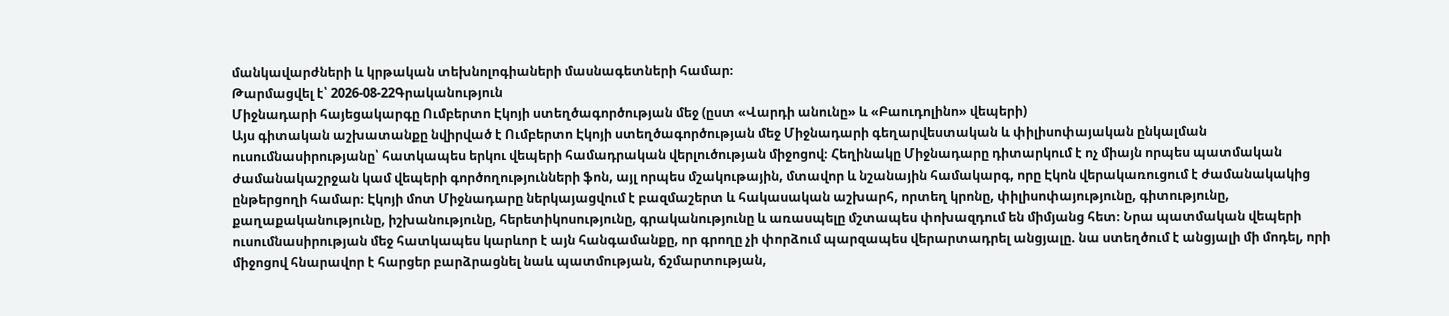մանկավարժների և կրթական տեխնոլոգիաների մասնագետների համար։
Թարմացվել է՝ 2026-08-22Գրականություն
Միջնադարի հայեցակարգը Ումբերտո Էկոյի ստեղծագործության մեջ (ըստ «Վարդի անունը» և «Բաուդոլինո» վեպերի)
Այս գիտական աշխատանքը նվիրված է Ումբերտո Էկոյի ստեղծագործության մեջ Միջնադարի գեղարվեստական և փիլիսոփայական ընկալման ուսումնասիրությանը՝ հատկապես երկու վեպերի համադրական վերլուծության միջոցով։ Հեղինակը Միջնադարը դիտարկում է ոչ միայն որպես պատմական ժամանակաշրջան կամ վեպերի գործողությունների ֆոն, այլ որպես մշակութային, մտավոր և նշանային համակարգ, որը Էկոն վերակառուցում է ժամանակակից ընթերցողի համար։ Էկոյի մոտ Միջնադարը ներկայացվում է բազմաշերտ և հակասական աշխարհ, որտեղ կրոնը, փիլիսոփայությունը, գիտությունը, քաղաքականությունը, իշխանությունը, հերետիկոսությունը, գրականությունը և առասպելը մշտապես փոխազդում են միմյանց հետ։ Նրա պատմական վեպերի ուսումնասիրության մեջ հատկապես կարևոր է այն հանգամանքը, որ գրողը չի փորձում պարզապես վերարտադրել անցյալը. նա ստեղծում է անցյալի մի մոդել, որի միջոցով հնարավոր է հարցեր բարձրացնել նաև պատմության, ճշմարտության,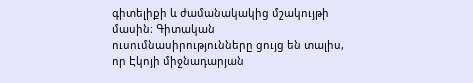գիտելիքի և ժամանակակից մշակույթի մասին։ Գիտական ուսումնասիրությունները ցույց են տալիս, որ Էկոյի միջնադարյան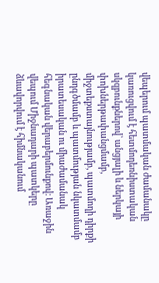վեպերում պատմական ժամանակը կառուցվում է հետմոդեռնիստական սկզբունքներով՝ անցյալի և ներկայի փոխներթափանցմամբ, միջտեքստայնությամբ, պատմողի դիրքի ընդգծմամբ և պատմության նկատմամբ իրատեսական ու միաժամանակ հեգնական վերաբերմունքով։ Առաջին վեպում Միջնադարի պատկերը ձևավորվում է հիմնականում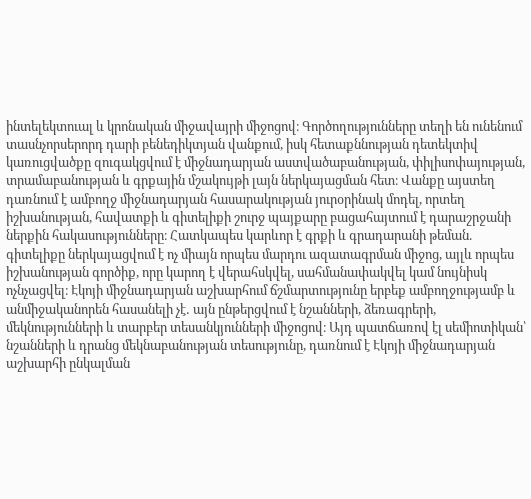ինտելեկտուալ և կրոնական միջավայրի միջոցով։ Գործողությունները տեղի են ունենում տասնչորսերորդ դարի բենեդիկտյան վանքում, իսկ հետաքննության դետեկտիվ կառուցվածքը զուգակցվում է միջնադարյան աստվածաբանության, փիլիսոփայության, տրամաբանության և գրքային մշակույթի լայն ներկայացման հետ։ Վանքը այստեղ դառնում է ամբողջ միջնադարյան հասարակության յուրօրինակ մոդել, որտեղ իշխանության, հավատքի և գիտելիքի շուրջ պայքարը բացահայտում է դարաշրջանի ներքին հակասությունները։ Հատկապես կարևոր է գրքի և գրադարանի թեման. գիտելիքը ներկայացվում է ոչ միայն որպես մարդու ազատագրման միջոց, այլև որպես իշխանության գործիք, որը կարող է վերահսկվել, սահմանափակվել կամ նույնիսկ ոչնչացվել։ Էկոյի միջնադարյան աշխարհում ճշմարտությունը երբեք ամբողջությամբ և անմիջականորեն հասանելի չէ․ այն ընթերցվում է նշանների, ձեռագրերի, մեկնությունների և տարբեր տեսանկյունների միջոցով։ Այդ պատճառով էլ սեմիոտիկան՝ նշանների և դրանց մեկնաբանության տեսությունը, դառնում է Էկոյի միջնադարյան աշխարհի ընկալման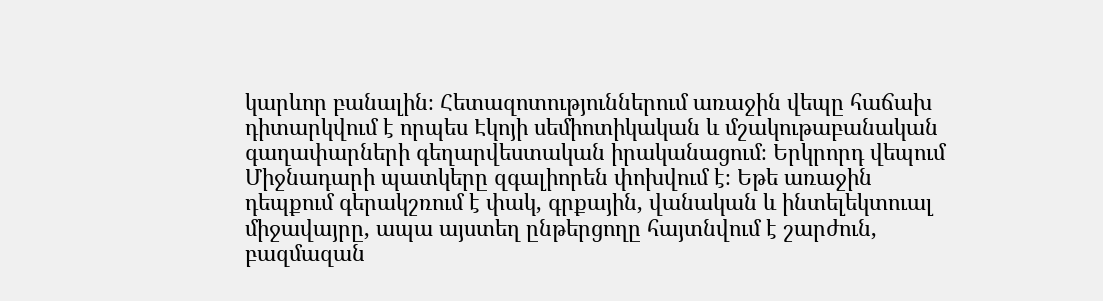կարևոր բանալին։ Հետազոտություններում առաջին վեպը հաճախ դիտարկվում է որպես Էկոյի սեմիոտիկական և մշակութաբանական գաղափարների գեղարվեստական իրականացում։ Երկրորդ վեպում Միջնադարի պատկերը զգալիորեն փոխվում է։ Եթե առաջին դեպքում գերակշռում է փակ, գրքային, վանական և ինտելեկտուալ միջավայրը, ապա այստեղ ընթերցողը հայտնվում է շարժուն, բազմազան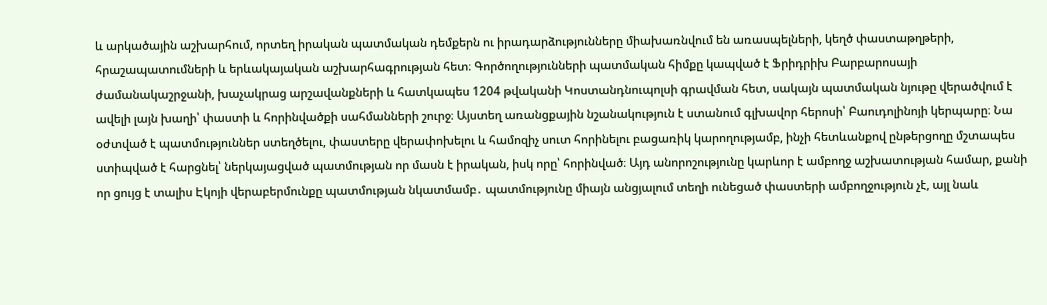և արկածային աշխարհում, որտեղ իրական պատմական դեմքերն ու իրադարձությունները միախառնվում են առասպելների, կեղծ փաստաթղթերի, հրաշապատումների և երևակայական աշխարհագրության հետ։ Գործողությունների պատմական հիմքը կապված է Ֆրիդրիխ Բարբարոսայի ժամանակաշրջանի, խաչակրաց արշավանքների և հատկապես 1204 թվականի Կոստանդնուպոլսի գրավման հետ, սակայն պատմական նյութը վերածվում է ավելի լայն խաղի՝ փաստի և հորինվածքի սահմանների շուրջ։ Այստեղ առանցքային նշանակություն է ստանում գլխավոր հերոսի՝ Բաուդոլինոյի կերպարը։ Նա օժտված է պատմություններ ստեղծելու, փաստերը վերափոխելու և համոզիչ սուտ հորինելու բացառիկ կարողությամբ, ինչի հետևանքով ընթերցողը մշտապես ստիպված է հարցնել՝ ներկայացված պատմության որ մասն է իրական, իսկ որը՝ հորինված։ Այդ անորոշությունը կարևոր է ամբողջ աշխատության համար, քանի որ ցույց է տալիս Էկոյի վերաբերմունքը պատմության նկատմամբ․ պատմությունը միայն անցյալում տեղի ունեցած փաստերի ամբողջություն չէ, այլ նաև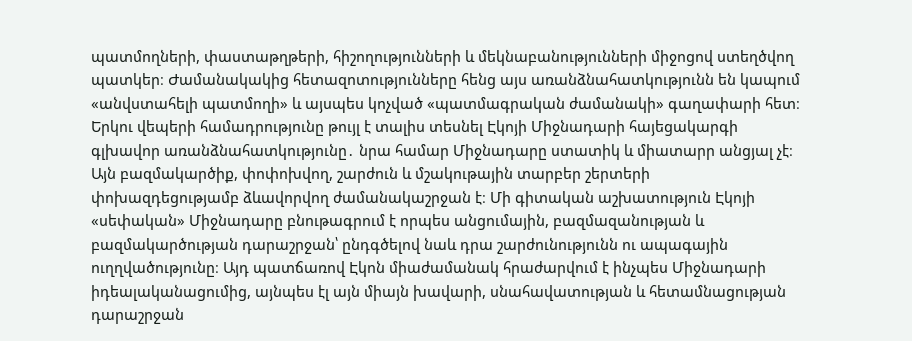պատմողների, փաստաթղթերի, հիշողությունների և մեկնաբանությունների միջոցով ստեղծվող պատկեր։ Ժամանակակից հետազոտությունները հենց այս առանձնահատկությունն են կապում «անվստահելի պատմողի» և այսպես կոչված «պատմագրական ժամանակի» գաղափարի հետ։ Երկու վեպերի համադրությունը թույլ է տալիս տեսնել Էկոյի Միջնադարի հայեցակարգի գլխավոր առանձնահատկությունը․ նրա համար Միջնադարը ստատիկ և միատարր անցյալ չէ։ Այն բազմակարծիք, փոփոխվող, շարժուն և մշակութային տարբեր շերտերի փոխազդեցությամբ ձևավորվող ժամանակաշրջան է։ Մի գիտական աշխատություն Էկոյի «սեփական» Միջնադարը բնութագրում է որպես անցումային, բազմազանության և բազմակարծության դարաշրջան՝ ընդգծելով նաև դրա շարժունությունն ու ապագային ուղղվածությունը։ Այդ պատճառով Էկոն միաժամանակ հրաժարվում է ինչպես Միջնադարի իդեալականացումից, այնպես էլ այն միայն խավարի, սնահավատության և հետամնացության դարաշրջան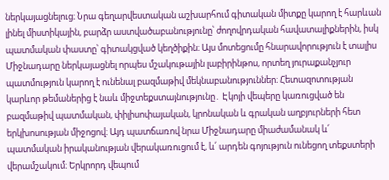ներկայացնելուց։ Նրա գեղարվեստական աշխարհում գիտական միտքը կարող է հարևան լինել միստիկային, բարձր աստվածաբանությունը՝ ժողովրդական հավատալիքներին, իսկ պատմական փաստը՝ գիտակցված կեղծիքին։ Այս մոտեցումը հնարավորություն է տալիս Միջնադարը ներկայացնել որպես մշակութային լաբիրինթոս, որտեղ յուրաքանչյուր պատմություն կարող է ունենալ բազմաթիվ մեկնաբանություններ։ Հետազոտության կարևոր թեմաներից է նաև միջտեքստայնությունը․ Էկոյի վեպերը կառուցված են բազմաթիվ պատմական, փիլիսոփայական, կրոնական և գրական աղբյուրների հետ երկխոսության միջոցով։ Այդ պատճառով նրա Միջնադարը միաժամանակ և՛ պատմական իրականության վերակառուցում է, և՛ արդեն գոյություն ունեցող տեքստերի վերամշակում։ Երկրորդ վեպում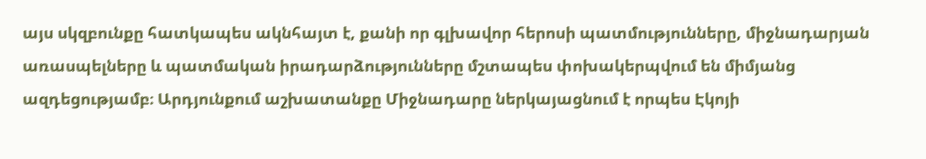այս սկզբունքը հատկապես ակնհայտ է, քանի որ գլխավոր հերոսի պատմությունները, միջնադարյան առասպելները և պատմական իրադարձությունները մշտապես փոխակերպվում են միմյանց ազդեցությամբ։ Արդյունքում աշխատանքը Միջնադարը ներկայացնում է որպես Էկոյի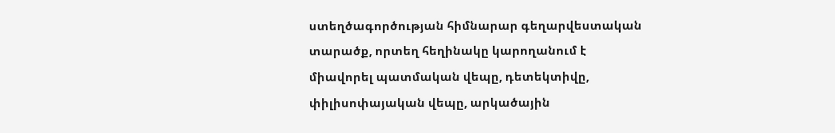ստեղծագործության հիմնարար գեղարվեստական տարածք, որտեղ հեղինակը կարողանում է միավորել պատմական վեպը, դետեկտիվը, փիլիսոփայական վեպը, արկածային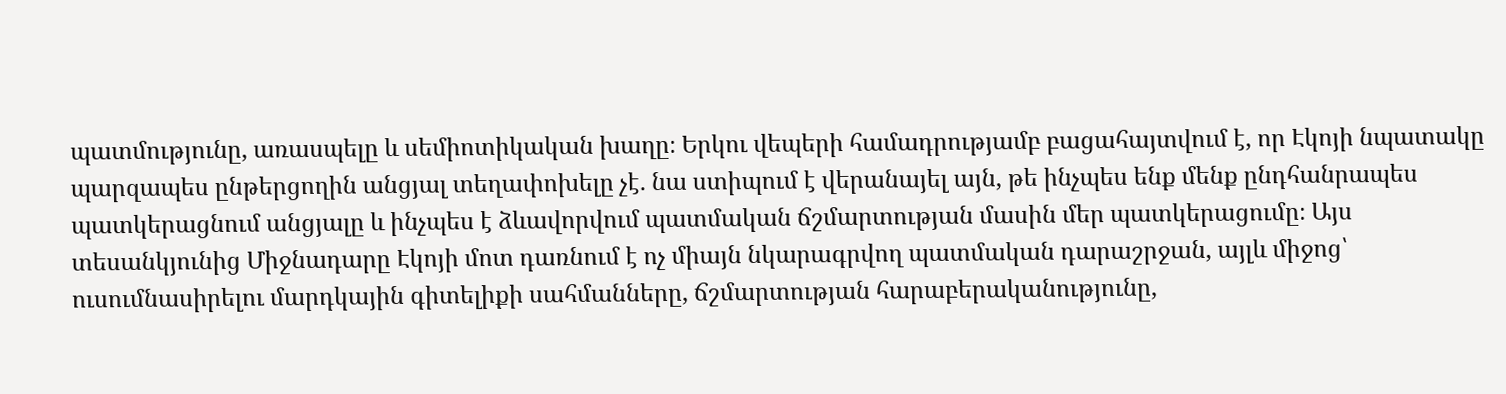պատմությունը, առասպելը և սեմիոտիկական խաղը։ Երկու վեպերի համադրությամբ բացահայտվում է, որ Էկոյի նպատակը պարզապես ընթերցողին անցյալ տեղափոխելը չէ. նա ստիպում է վերանայել այն, թե ինչպես ենք մենք ընդհանրապես պատկերացնում անցյալը և ինչպես է ձևավորվում պատմական ճշմարտության մասին մեր պատկերացումը։ Այս տեսանկյունից Միջնադարը Էկոյի մոտ դառնում է ոչ միայն նկարագրվող պատմական դարաշրջան, այլև միջոց՝ ուսումնասիրելու մարդկային գիտելիքի սահմանները, ճշմարտության հարաբերականությունը,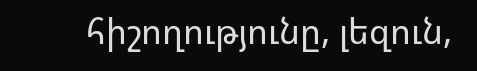հիշողությունը, լեզուն,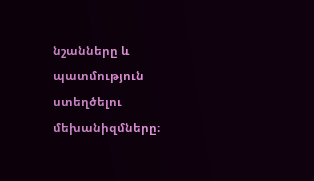նշանները և պատմություն ստեղծելու մեխանիզմները։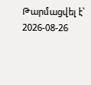Թարմացվել է՝ 2026-08-26